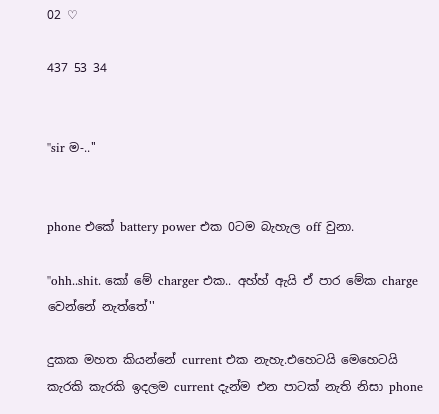02 ♡

437 53 34


''sir ම-..''


phone එකේ battery power එක 0ටම බැහැල off වුනා.

''ohh..shit. කෝ මේ charger එක.. අහ්හ් ඇයි ඒ පාර මේක charge වෙන්නේ නැත්තේ''

දුකක මහත කියන්නේ current එක නැහැ.එහෙටයි මෙහෙටයි කැරකි කැරකි ඉදලම current දැන්ම එන පාටක් නැති නිසා phone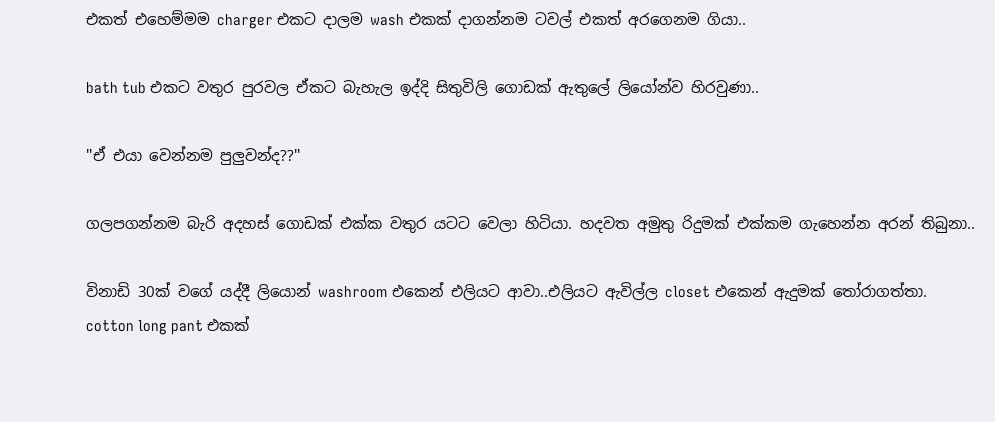එකත් එහෙම්මම charger එකට දාලම wash එකක් දාගන්නම ටවල් එකත් අරගෙනම ගියා..

bath tub එකට වතුර පුරවල ඒකට බැහැල ඉද්දි සිතුවිලි ගොඩක් ඇතුලේ ලියෝන්ව හිරවුණා..

''ඒ එයා වෙන්නම පුලුවන්ද??''

ගලපගන්නම බැරි අදහස් ගොඩක් එක්ක වතුර යටට වෙලා හිටියා. හදවත අමුතු රිදුමක් එක්කම ගැහෙන්න අරන් තිබුනා..

විනාඩි 30ක් වගේ යද්දී ලියොන් washroom එකෙන් එලියට ආවා..එලියට ඇවිල්ල closet එකෙන් ඇදුමක් තෝරාගත්තා. cotton long pant එකක්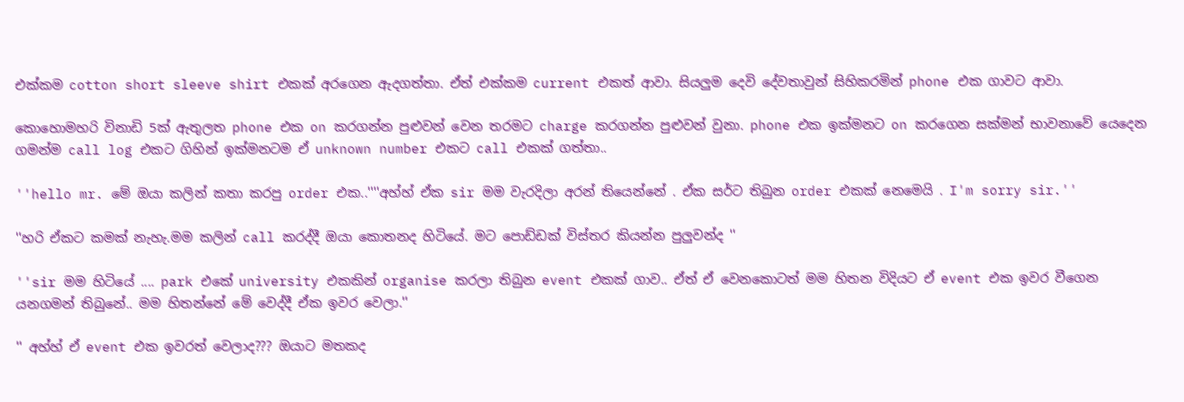එක්කම cotton short sleeve shirt එකක් අරගෙන ඇදගත්තා. ඒත් එක්කම current එකත් ආවා. සියලුම දෙවි දේවතාවුන් සිහිකරමින් phone එක ගාවට ආවා.

කොහොමහරි විනාඩි 5ක් ඇතුලත phone එක on කරගන්න පුළුවන් වෙන තරමට charge කරගන්න පුළුවන් වුනා. phone එක ඉක්මනට on කරගෙන සක්මන් භාවනාවේ යෙදෙන ගමන්ම call log එකට ගිහින් ඉක්මනටම ඒ unknown number එකට call එකක් ගත්තා..

''hello mr. මේ ඔයා කලින් කතා කරපු order එක..''''අහ්හ් ඒක sir මම වැරදිලා අරන් තියෙන්නේ . ඒක සර්ට තිබුන order එකක් නෙමෙයි . I'm sorry sir.''

''හරි ඒකට කමක් නැහැ.මම කලින් call කරද්දී ඔයා කොතනද හිටියේ. මට පොඩ්ඩක් විස්තර කියන්න පුලුවන්ද ''

''sir මම හිටියේ .... park එකේ university එකකින් organise කරලා තිබුන event එකක් ගාව.. ඒත් ඒ වෙනකොටත් මම හිතන විදියට ඒ event එක ඉවර වීගෙන යනගමන් තිබුනේ.. මම හිතන්නේ මේ වෙද්දී ඒක ඉවර වෙලා.''

'' අහ්හ් ඒ event එක ඉවරත් වෙලාද??? ඔයාට මතකද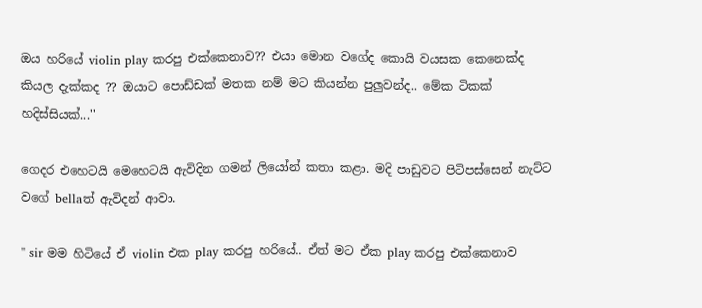ඔය හරියේ violin play කරපු එක්කෙනාව?? එයා මොන වගේද කොයි වයසක කෙනෙක්ද කියල දැක්කද ?? ඔයාට පොඩ්ඩක් මතක නම් මට කියන්න පුලුවන්ද.. මේක ටිකක් හදිස්සියක්...''

ගෙදර එහෙටයි මෙහෙටයි ඇවිදින ගමන් ලියෝන් කතා කළා. මදි පාඩුවට පිටිපස්සෙන් නැට්ට වගේ bellaත් ඇවිදන් ආවා.

'' sir මම හිටියේ ඒ violin එක play කරපු හරියේ.. ඒත් මට ඒක play කරපු එක්කෙනාව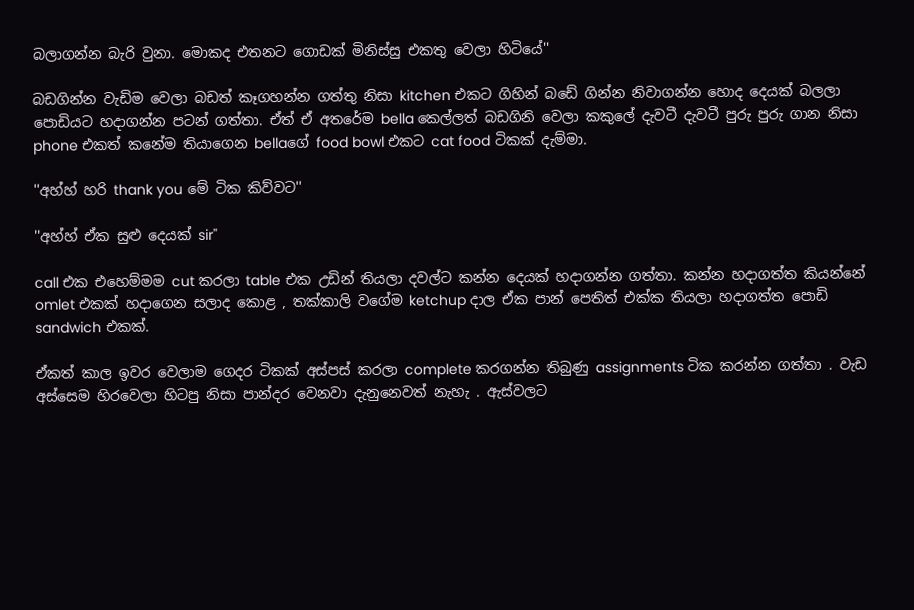බලාගන්න බැරි වුනා. මොකද එතනට ගොඩක් මිනිස්සු එකතු වෙලා හිටියේ''

බඩගින්න වැඩිම වෙලා බඩත් කෑගහන්න ගත්තු නිසා kitchen එකට ගිහින් බඩේ ගින්න නිවාගන්න හොද දෙයක් බලලා පොඩියට හදාගන්න පටන් ගත්තා. ඒත් ඒ අතරේම bella කෙල්ලත් බඩගිනි වෙලා කකුලේ දැවටී දැවටී පුරු පුරු ගාන නිසා phone එකත් කනේම තියාගෙන bellaගේ food bowl එකට cat food ටිකක් දැම්මා.

''අහ්හ් හරි thank you මේ ටික කිව්වට''

''අහ්හ් ඒක සුළු දෙයක් sir''

call එක එහෙම්මම cut කරලා table එක උඩින් තියලා දවල්ට කන්න දෙයක් හදාගන්න ගත්තා. කන්න හදාගත්ත කියන්නේ omlet එකක් හදාගෙන සලාද කොළ , තක්කාලි වගේම ketchup දාල ඒක පාන් පෙතිත් එක්ක තියලා හදාගත්ත පොඩි sandwich එකක්.

ඒකත් කාල ඉවර වෙලාම ගෙදර ටිකක් අස්පස් කරලා complete කරගන්න තිබුණු assignments ටික කරන්න ගත්තා . වැඩ අස්සෙම හිරවෙලා හිටපු නිසා පාන්දර වෙනවා දැනුනෙවත් නැහැ . ඇස්වලට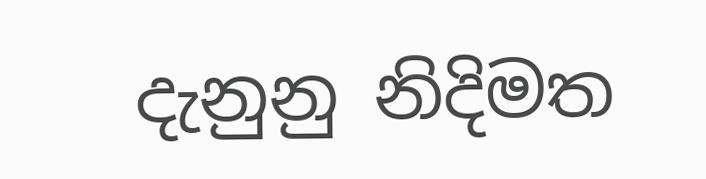දැනුනු නිදිමත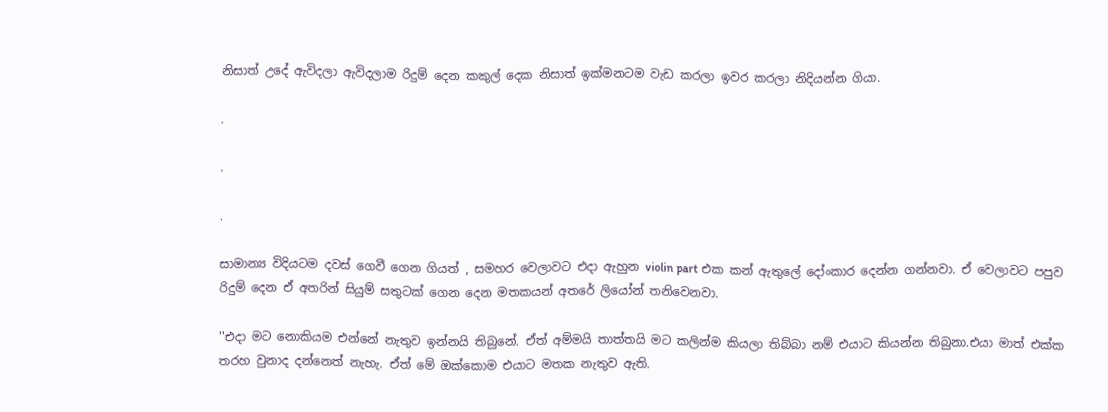නිසාත් උදේ ඇවිදලා ඇවිදලාම රිදුම් දෙන කකුල් දෙක නිසාත් ඉක්මනටම වැඩ කරලා ඉවර කරලා නිදියන්න ගියා.

.

.

.

සාමාන්‍ය විදියටම දවස් ගෙවී ගෙන ගියත් , සමහර වෙලාවට එදා ඇහුන violin part එක කන් ඇතුලේ දෝංකාර දෙන්න ගන්නවා. ඒ වෙලාවට පපුව රිදුම් දෙන ඒ අතරින් සියුම් සතුටක් ගෙන දෙන මතකයන් අතරේ ලියෝන් තනිවෙනවා.

''එදා මට නොකියම එන්නේ නැතුව ඉන්නයි තිබුනේ. ඒත් අම්මයි තාත්තයි මට කලින්ම කියලා තිබ්බා නම් එයාට කියන්න තිබුනා.එයා මාත් එක්ක තරහ වුනාද දන්නෙත් නැහැ. ඒත් මේ ඔක්කොම එයාට මතක නැතුව ඇති.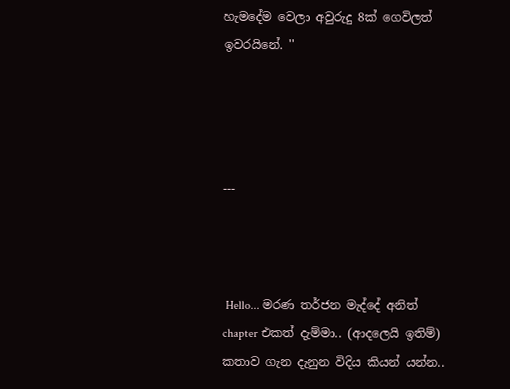හැමදේම වෙලා අවුරුදු 8ක් ගෙවිලත් ඉවරයිනේ. ''




---



 Hello... මරණ තර්ජන මැද්දේ අනිත් chapter එකත් දැම්මා.. (ආදලෙයි ඉතිම්) කතාව ගැන දැනුන විදිය කියන් යන්න..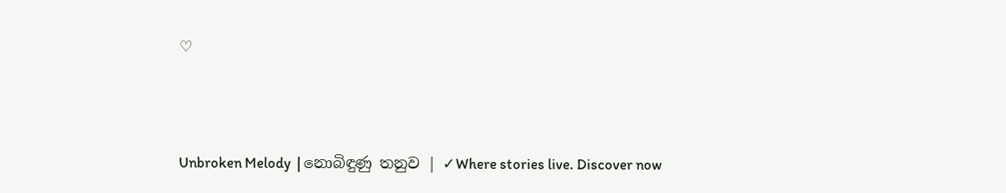♡



Unbroken Melody  | නොබිඳුණු තනුව | ✓Where stories live. Discover now